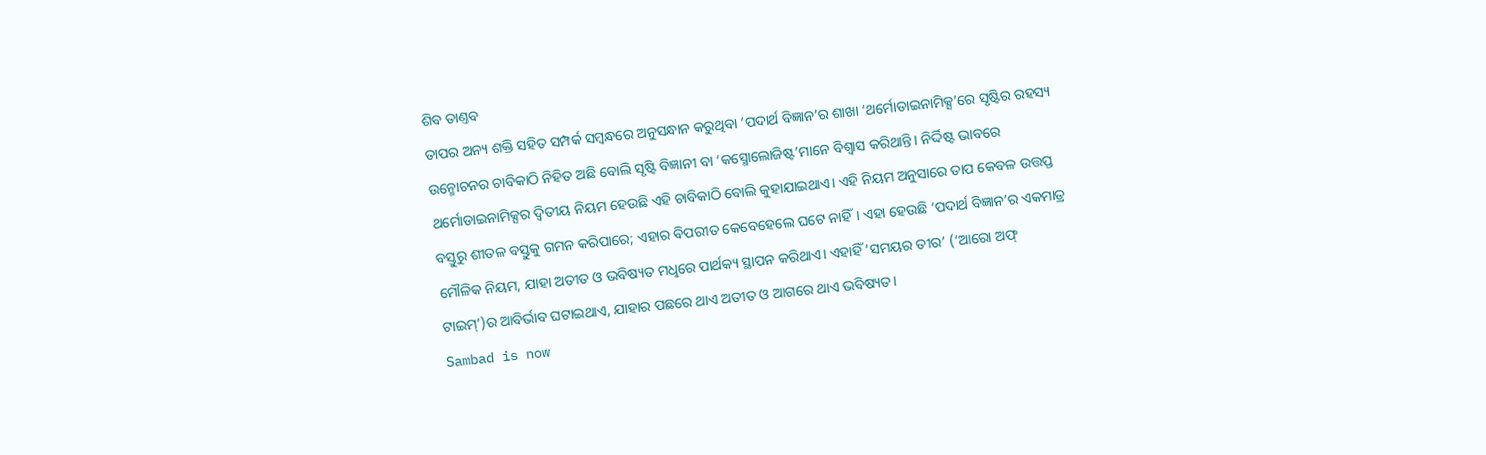ଶିବ ତାଣ୍ତବ
ତାପର ଅନ୍ୟ ଶକ୍ତି ସହିତ ସମ୍ପର୍କ ସମ୍ବନ୍ଧରେ ଅନୁସନ୍ଧାନ କରୁଥିବା ‘ପଦାର୍ଥ ବିଜ୍ଞାନ’ର ଶାଖା ‘ଥର୍ମୋଡାଇନାମିକ୍ସ’ରେ ସୃଷ୍ଟିର ରହସ୍ୟ ଉନ୍ମୋଚନର ଚାବିକାଠି ନିହିତ ଅଛି ବୋଲି ସୃଷ୍ଟି ବିଜ୍ଞାନୀ ବା ‘କସ୍ମୋଲୋଜିଷ୍ଟ’ମାନେ ବିଶ୍ବାସ କରିଥାନ୍ତି। ନିର୍ଦ୍ଦିଷ୍ଟ ଭାବରେ ଥର୍ମୋଡାଇନାମିକ୍ସର ଦ୍ବିତୀୟ ନିୟମ ହେଉଛି ଏହି ଚାବିକାଠି ବୋଲି କୁହାଯାଇଥାଏ। ଏହି ନିୟମ ଅନୁସାରେ ତାପ କେବଳ ଉତ୍ତପ୍ତ ବସ୍ତୁରୁ ଶୀତଳ ବସ୍ତୁକୁ ଗମନ କରିପାରେ; ଏହାର ବିପରୀତ କେବେହେଲେ ଘଟେ ନାହିଁ। ଏହା ହେଉଛି ‘ପଦାର୍ଥ ବିଜ୍ଞାନ’ର ଏକମାତ୍ର ମୌଳିକ ନିୟମ, ଯାହା ଅତୀତ ଓ ଭବିଷ୍ୟତ ମଧୢରେ ପାର୍ଥକ୍ୟ ସ୍ଥାପନ କରିଥାଏ। ଏହାହିଁ ‘ସମୟର ତୀର’ (‘ଆରୋ ଅଫ୍ ଟାଇମ୍’)ର ଆବିର୍ଭାବ ଘଟାଇଥାଏ, ଯାହାର ପଛରେ ଥାଏ ଅତୀତ ଓ ଆଗରେ ଥାଏ ଭବିଷ୍ୟତ।
Sambad is now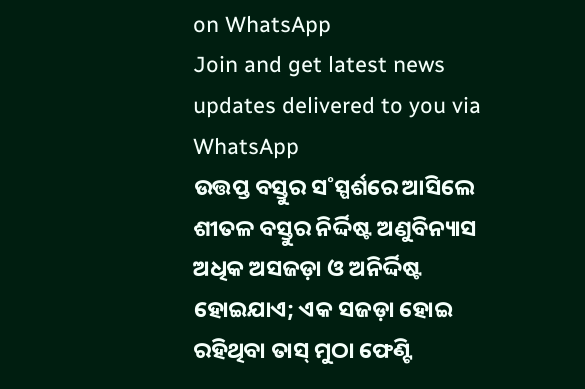on WhatsApp
Join and get latest news updates delivered to you via WhatsApp
ଉତ୍ତପ୍ତ ବସ୍ତୁର ସ˚ସ୍ପର୍ଶରେ ଆସିଲେ ଶୀତଳ ବସ୍ତୁର ନିର୍ଦ୍ଦିଷ୍ଟ ଅଣୁବିନ୍ୟାସ ଅଧିକ ଅସଜଡ଼ା ଓ ଅନିର୍ଦ୍ଦିଷ୍ଟ ହୋଇଯାଏ; ଏକ ସଜଡ଼ା ହୋଇ ରହିଥିବା ତାସ୍ ମୁଠା ଫେଣ୍ଟି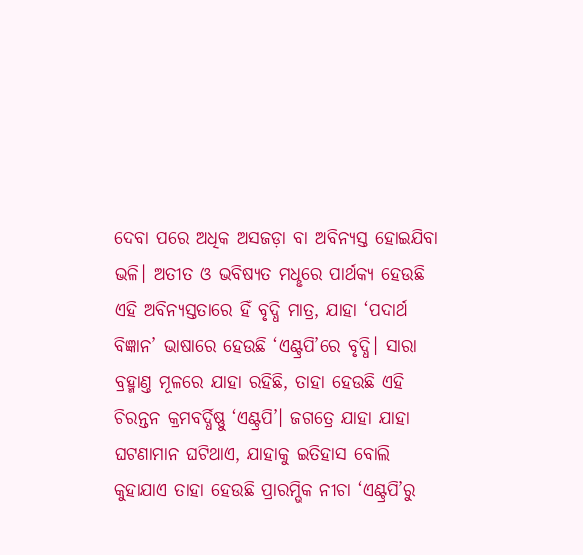ଦେବା ପରେ ଅଧିକ ଅସଜଡ଼ା ବା ଅବିନ୍ୟସ୍ତ ହୋଇଯିବା ଭଳି। ଅତୀତ ଓ ଭବିଷ୍ୟତ ମଧୢରେ ପାର୍ଥକ୍ୟ ହେଉଛି ଏହି ଅବିନ୍ୟସ୍ତତାରେ ହିଁ ବୃଦ୍ଧି ମାତ୍ର, ଯାହା ‘ପଦାର୍ଥ ବିଜ୍ଞାନ’ ଭାଷାରେ ହେଉଛି ‘ଏଣ୍ଟ୍ରପି’ରେ ବୃଦ୍ଧି। ସାରା ବ୍ରହ୍ମାଣ୍ତ ମୂଳରେ ଯାହା ରହିଛି, ତାହା ହେଉଛି ଏହି ଚିରନ୍ତନ କ୍ରମବର୍ଦ୍ଧିଷ୍ଣୁ ‘ଏଣ୍ଟ୍ରପି’। ଜଗତ୍ରେ ଯାହା ଯାହା ଘଟଣାମାନ ଘଟିଥାଏ, ଯାହାକୁ ଇତିହାସ ବୋଲି କୁହାଯାଏ ତାହା ହେଉଛି ପ୍ରାରମ୍ଭିକ ନୀଚା ‘ଏଣ୍ଟ୍ରପି’ରୁ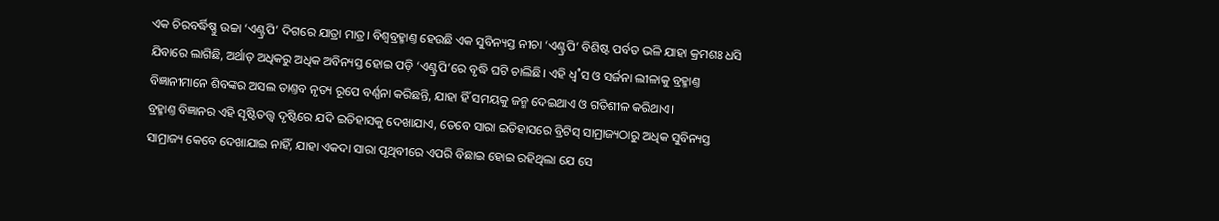ଏକ ଚିରବର୍ଦ୍ଧିଷ୍ଣୁ ଉଚ୍ଚା ‘ଏଣ୍ଟ୍ରପି’ ଦିଗରେ ଯାତ୍ରା ମାତ୍ର। ବିଶ୍ବବ୍ରହ୍ମାଣ୍ତ ହେଉଛି ଏକ ସୁବିନ୍ୟସ୍ତ ନୀଚା ‘ଏଣ୍ଟ୍ରପି’ ବିଶିଷ୍ଟ ପର୍ବତ ଭଳି ଯାହା କ୍ରମଶଃ ଧସି ଯିବାରେ ଲାଗିଛି, ଅର୍ଥାତ୍ ଅଧିକରୁ ଅଧିକ ଅବିନ୍ୟସ୍ତ ହୋଇ ପଡ଼ି ‘ଏଣ୍ଟ୍ରପି’ରେ ବୃଦ୍ଧି ଘଟି ଚାଲିଛି। ଏହି ଧ୍ବ˚ସ ଓ ସର୍ଜନା ଲୀଳାକୁ ବ୍ରହ୍ମାଣ୍ତ ବିଜ୍ଞାନୀମାନେ ଶିବଙ୍କର ଅସଲ ତାଣ୍ତବ ନୃତ୍ୟ ରୂପେ ବର୍ଣ୍ଣନା କରିଛନ୍ତି, ଯାହା ହିଁ ସମୟକୁ ଜନ୍ମ ଦେଇଥାଏ ଓ ଗତିଶୀଳ କରିଥାଏ।
ବ୍ରହ୍ମାଣ୍ତ ବିଜ୍ଞାନର ଏହି ସୃଷ୍ଟିତତ୍ତ୍ବ ଦୃଷ୍ଟିରେ ଯଦି ଇତିହାସକୁ ଦେଖାଯାଏ, ତେବେ ସାରା ଇତିହାସରେ ବ୍ରିଟିସ୍ ସାମ୍ରାଜ୍ୟଠାରୁ ଅଧିକ ସୁବିନ୍ୟସ୍ତ ସାମ୍ରାଜ୍ୟ କେବେ ଦେଖାଯାଇ ନାହିଁ, ଯାହା ଏକଦା ସାରା ପୃଥିବୀରେ ଏପରି ବିଛାଇ ହୋଇ ରହିଥିଲା ଯେ ସେ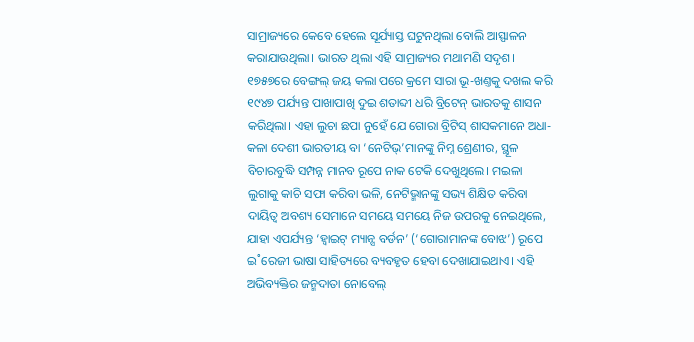ସାମ୍ରାଜ୍ୟରେ କେବେ ହେଲେ ସୂର୍ଯ୍ୟାସ୍ତ ଘଟୁନଥିଲା ବୋଲି ଆସ୍ଫାଳନ କରାଯାଉଥିଲା। ଭାରତ ଥିଲା ଏହି ସାମ୍ରାଜ୍ୟର ମଥାମଣି ସଦୃଶ। ୧୭୫୭ରେ ବେଙ୍ଗଲ୍ ଜୟ କଲା ପରେ କ୍ରମେ ସାରା ଭୂ-ଖଣ୍ତକୁ ଦଖଲ କରି ୧୯୪୭ ପର୍ଯ୍ୟନ୍ତ ପାଖାପାଖି ଦୁଇ ଶତାବ୍ଦୀ ଧରି ବ୍ରିଟେନ୍ ଭାରତକୁ ଶାସନ କରିଥିଲା। ଏହା ଲୁଚା ଛପା ନୁହେଁ ଯେ ଗୋରା ବ୍ରିଟିସ୍ ଶାସକମାନେ ଅଧା-କଳା ଦେଶୀ ଭାରତୀୟ ବା ‘ନେଟିଭ୍’ମାନଙ୍କୁ ନିମ୍ନ ଶ୍ରେଣୀର, ସ୍ଥୂଳ ବିଚାରବୁଦ୍ଧି ସମ୍ପନ୍ନ ମାନବ ରୂପେ ନାକ ଟେକି ଦେଖୁଥିଲେ। ମଇଳା ଲୁଗାକୁ କାଚି ସଫା କରିବା ଭଳି, ନେଟିଭ୍ମାନଙ୍କୁ ସଭ୍ୟ ଶିକ୍ଷିତ କରିବା ଦାୟିତ୍ବ ଅବଶ୍ୟ ସେମାନେ ସମୟେ ସମୟେ ନିଜ ଉପରକୁ ନେଇଥିଲେ, ଯାହା ଏପର୍ଯ୍ୟନ୍ତ ‘ହ୍ବାଇଟ୍ ମ୍ୟାନ୍ସ ବର୍ଡନ’ (‘ଗୋରାମାନଙ୍କ ବୋଝ’) ରୂପେ ଇ˚ରେଜୀ ଭାଷା ସାହିତ୍ୟରେ ବ୍ୟବହୃତ ହେବା ଦେଖାଯାଇଥାଏ। ଏହି ଅଭିବ୍ୟକ୍ତିର ଜନ୍ମଦାତା ନୋବେଲ୍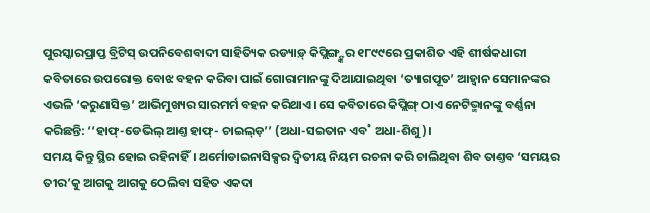ପୁରସ୍କାରପ୍ରାପ୍ତ ବ୍ରିଟିସ୍ ଉପନିବେଶବାଦୀ ସାହିତ୍ୟିକ ରଡ୍ୟାଡ଼୍ କିପ୍ଲିଙ୍ଗ୍ଙ୍କର ୧୮୯୯ରେ ପ୍ରକାଶିତ ଏହି ଶୀର୍ଷକଧାରୀ କବିତାରେ ଉପରୋକ୍ତ ବୋଝ ବହନ କରିବା ପାଇଁ ଗୋରାମାନଙ୍କୁ ଦିଆଯାଇଥିବା ‘ତ୍ୟାଗପୂତ’ ଆହ୍ବାନ ସେମାନଙ୍କର ଏଭଳି ‘କରୁଣାସିକ୍ତ’ ଆଭିମୁଖ୍ୟର ସାରମର୍ମ ବହନ କରିଥାଏ। ସେ କବିତାରେ କିପ୍ଲିଙ୍ଗ୍ ଠାଏ ନେଟିଭ୍ମାନଙ୍କୁ ବର୍ଣ୍ଣନା କରିଛନ୍ତି: ‘‘ହାଫ୍-ଡେଭିଲ୍ ଆଣ୍ତ ହାଫ୍- ଚାଇଲ୍ଡ଼’’ (ଅଧା-ସଇତାନ ଏବ˚ ଅଧା-ଶିଶୁ)।
ସମୟ କିନ୍ତୁ ସ୍ଥିର ହୋଇ ରହିନାହିଁ। ଥର୍ମୋଡାଇନାସିକ୍ସର ଦ୍ବିତୀୟ ନିୟମ ରଚନା କରି ଚାଲିଥିବା ଶିବ ତାଣ୍ତବ ‘ସମୟର ତୀର’କୁ ଆଗକୁ ଆଗକୁ ଠେଲିବା ସହିତ ଏକଦା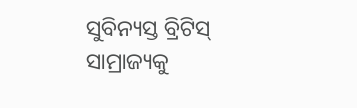ସୁବିନ୍ୟସ୍ତ ବ୍ରିଟିସ୍ ସାମ୍ରାଜ୍ୟକୁ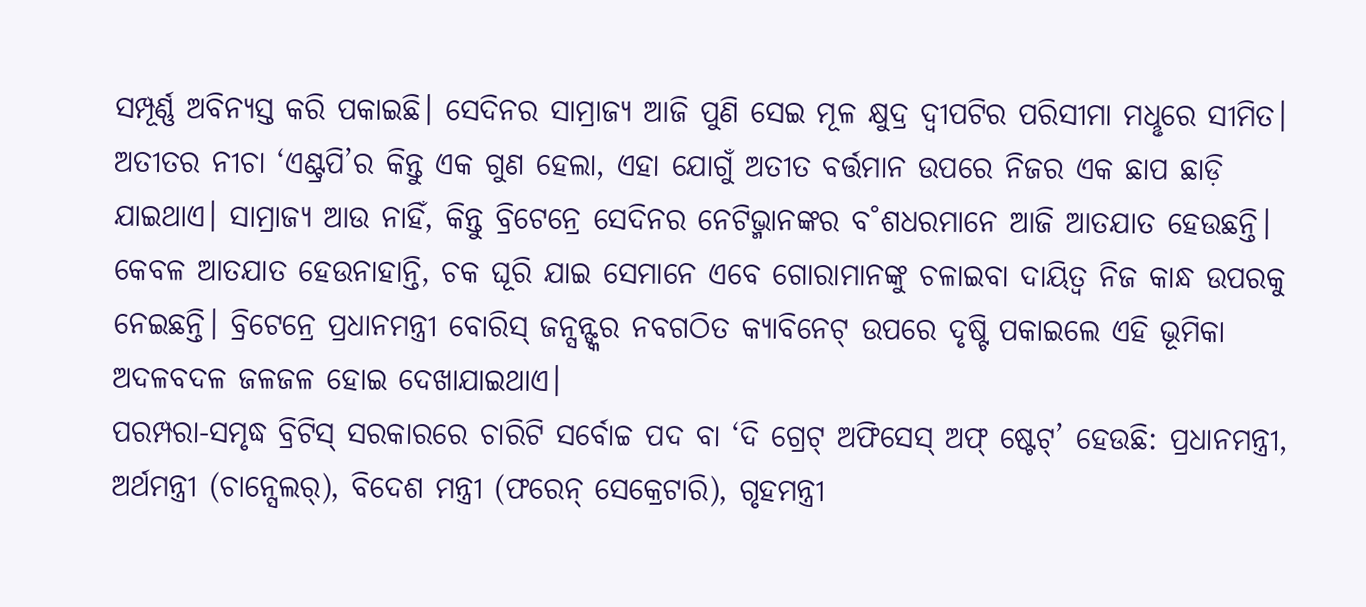ସମ୍ପୂର୍ଣ୍ଣ ଅବିନ୍ୟସ୍ତ କରି ପକାଇଛି। ସେଦିନର ସାମ୍ରାଜ୍ୟ ଆଜି ପୁଣି ସେଇ ମୂଳ କ୍ଷୁଦ୍ର ଦ୍ବୀପଟିର ପରିସୀମା ମଧୢରେ ସୀମିତ। ଅତୀତର ନୀଚା ‘ଏଣ୍ଟ୍ରପି’ର କିନ୍ତୁ ଏକ ଗୁଣ ହେଲା, ଏହା ଯୋଗୁଁ ଅତୀତ ବର୍ତ୍ତମାନ ଉପରେ ନିଜର ଏକ ଛାପ ଛାଡ଼ି ଯାଇଥାଏ। ସାମ୍ରାଜ୍ୟ ଆଉ ନାହିଁ, କିନ୍ତୁ ବ୍ରିଟେନ୍ରେ ସେଦିନର ନେଟିଭ୍ମାନଙ୍କର ବ˚ଶଧରମାନେ ଆଜି ଆତଯାତ ହେଉଛନ୍ତି। କେବଳ ଆତଯାତ ହେଉନାହାନ୍ତି, ଚକ ଘୂରି ଯାଇ ସେମାନେ ଏବେ ଗୋରାମାନଙ୍କୁ ଚଳାଇବା ଦାୟିତ୍ବ ନିଜ କାନ୍ଧ ଉପରକୁ ନେଇଛନ୍ତି। ବ୍ରିଟେନ୍ରେ ପ୍ରଧାନମନ୍ତ୍ରୀ ବୋରିସ୍ ଜନ୍ସନ୍ଙ୍କର ନବଗଠିତ କ୍ୟାବିନେଟ୍ ଉପରେ ଦୃଷ୍ଟି ପକାଇଲେ ଏହି ଭୂମିକା ଅଦଳବଦଳ ଜଳଜଳ ହୋଇ ଦେଖାଯାଇଥାଏ।
ପରମ୍ପରା-ସମୃଦ୍ଧ ବ୍ରିଟିସ୍ ସରକାରରେ ଚାରିଟି ସର୍ବୋଚ୍ଚ ପଦ ବା ‘ଦି ଗ୍ରେଟ୍ ଅଫିସେସ୍ ଅଫ୍ ଷ୍ଟେଟ୍’ ହେଉଛି: ପ୍ରଧାନମନ୍ତ୍ରୀ, ଅର୍ଥମନ୍ତ୍ରୀ (ଚାନ୍ସେଲର୍), ବିଦେଶ ମନ୍ତ୍ରୀ (ଫରେନ୍ ସେକ୍ରେଟାରି), ଗୃହମନ୍ତ୍ରୀ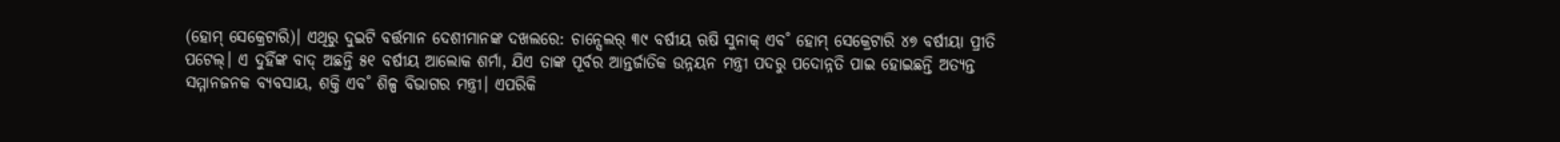(ହୋମ୍ ସେକ୍ରେଟାରି)। ଏଥିରୁ ଦୁଇଟି ବର୍ତ୍ତମାନ ଦେଶୀମାନଙ୍କ ଦଖଲରେ: ଚାନ୍ସେଲର୍ ୩୯ ବର୍ଷୀୟ ଋଷି ସୁନାକ୍ ଏବ˚ ହୋମ୍ ସେକ୍ରେଟାରି ୪୭ ବର୍ଷୀୟା ପ୍ରୀତି ପଟେଲ୍। ଏ ଦୁହିଁଙ୍କ ବାଦ୍ ଅଛନ୍ତି ୫୧ ବର୍ଷୀୟ ଆଲୋକ ଶର୍ମା, ଯିଏ ତାଙ୍କ ପୂର୍ବର ଆନ୍ତର୍ଜାତିକ ଉନ୍ନୟନ ମନ୍ତ୍ରୀ ପଦରୁ ପଦୋନ୍ନତି ପାଇ ହୋଇଛନ୍ତି ଅତ୍ୟନ୍ତ ସମ୍ମାନଜନକ ବ୍ୟବସାୟ, ଶକ୍ତି ଏବ˚ ଶିଳ୍ପ ବିଭାଗର ମନ୍ତ୍ରୀ। ଏପରିକି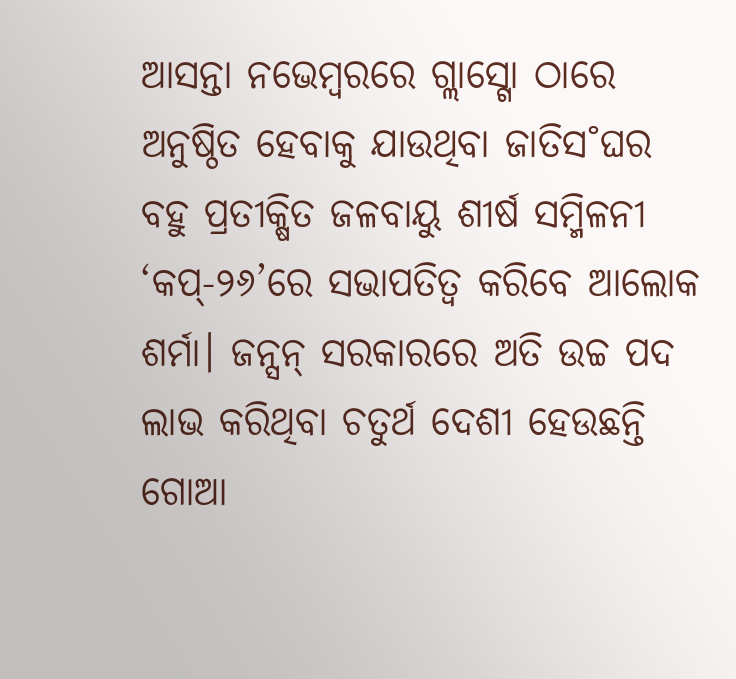ଆସନ୍ତା ନଭେମ୍ବରରେ ଗ୍ଲାସ୍ଗୋ ଠାରେ ଅନୁଷ୍ଠିତ ହେବାକୁ ଯାଉଥିବା ଜାତିସ˚ଘର ବହୁ ପ୍ରତୀକ୍ଷିତ ଜଳବାୟୁ ଶୀର୍ଷ ସମ୍ମିଳନୀ ‘କପ୍-୨୬’ରେ ସଭାପତିତ୍ବ କରିବେ ଆଲୋକ ଶର୍ମା। ଜନ୍ସନ୍ ସରକାରରେ ଅତି ଉଚ୍ଚ ପଦ ଲାଭ କରିଥିବା ଚତୁର୍ଥ ଦେଶୀ ହେଉଛନ୍ତି ଗୋଆ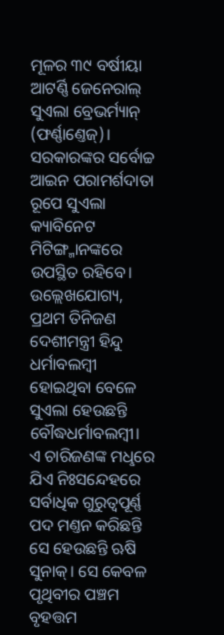ମୂଳର ୩୯ ବର୍ଷୀୟା ଆଟର୍ଣ୍ଣି ଜେନେରାଲ୍ ସୁଏଲା ବ୍ରେଭର୍ମ୍ୟାନ୍ (ଫର୍ଣ୍ଣାଣ୍ତେଜ୍)। ସରକାରଙ୍କର ସର୍ବୋଚ୍ଚ ଆଇନ ପରାମର୍ଶଦାତା ରୂପେ ସୁଏଲା କ୍ୟାବିନେଟ ମିଟିଙ୍ଗ୍ମାନଙ୍କରେ ଉପସ୍ଥିତ ରହିବେ। ଉଲ୍ଲେଖଯୋଗ୍ୟ, ପ୍ରଥମ ତିନିଜଣ ଦେଶୀମନ୍ତ୍ରୀ ହିନ୍ଦୁ ଧର୍ମାବଲମ୍ବୀ ହୋଇଥିବା ବେଳେ ସୁଏଲା ହେଉଛନ୍ତି ବୌଦ୍ଧଧର୍ମାବଲମ୍ବୀ।
ଏ ଚାରିଜଣଙ୍କ ମଧୢରେ ଯିଏ ନିଃସନ୍ଦେହରେ ସର୍ବାଧିକ ଗୁରୁତ୍ବପୂର୍ଣ୍ଣ ପଦ ମଣ୍ତନ କରିଛନ୍ତି ସେ ହେଉଛନ୍ତି ଋଷି ସୁନାକ୍। ସେ କେବଳ ପୃଥିବୀର ପଞ୍ଚମ ବୃହତ୍ତମ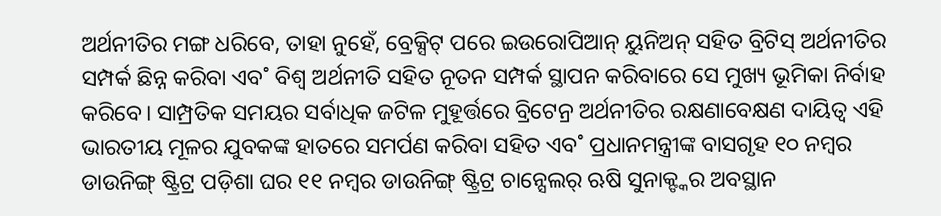ଅର୍ଥନୀତିର ମଙ୍ଗ ଧରିବେ, ତାହା ନୁହେଁ, ବ୍ରେକ୍ସିଟ୍ ପରେ ଇଉରୋପିଆନ୍ ୟୁନିଅନ୍ ସହିତ ବ୍ରିଟିସ୍ ଅର୍ଥନୀତିର ସମ୍ପର୍କ ଛିନ୍ନ କରିବା ଏବ˚ ବିଶ୍ବ ଅର୍ଥନୀତି ସହିତ ନୂତନ ସମ୍ପର୍କ ସ୍ଥାପନ କରିବାରେ ସେ ମୁଖ୍ୟ ଭୂମିକା ନିର୍ବାହ କରିବେ। ସାମ୍ପ୍ରତିକ ସମୟର ସର୍ବାଧିକ ଜଟିଳ ମୁହୂର୍ତ୍ତରେ ବ୍ରିଟେନ୍ର ଅର୍ଥନୀତିର ରକ୍ଷଣାବେକ୍ଷଣ ଦାୟିତ୍ବ ଏହି ଭାରତୀୟ ମୂଳର ଯୁବକଙ୍କ ହାତରେ ସମର୍ପଣ କରିବା ସହିତ ଏବ˚ ପ୍ରଧାନମନ୍ତ୍ରୀଙ୍କ ବାସଗୃହ ୧୦ ନମ୍ବର ଡାଉନିଙ୍ଗ୍ ଷ୍ଟ୍ରିଟ୍ର ପଡ଼ିଶା ଘର ୧୧ ନମ୍ବର ଡାଉନିଙ୍ଗ୍ ଷ୍ଟ୍ରିଟ୍ର ଚାନ୍ସେଲର୍ ଋଷି ସୁନାକ୍ଙ୍କର ଅବସ୍ଥାନ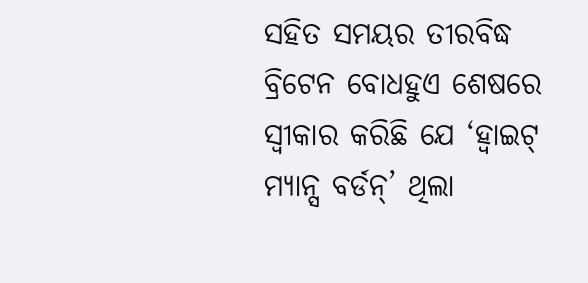ସହିତ ସମୟର ତୀରବିଦ୍ଧ ବ୍ରିଟେନ ବୋଧହୁଏ ଶେଷରେ ସ୍ବୀକାର କରିଛି ଯେ ‘ହ୍ବାଇଟ୍ ମ୍ୟାନ୍ସ ବର୍ଡନ୍’ ଥିଲା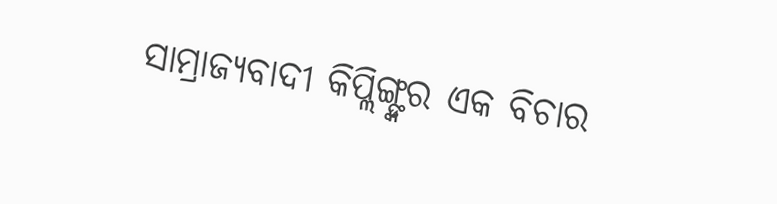ସାମ୍ରାଜ୍ୟବାଦୀ କିପ୍ଲିଙ୍ଗ୍ଙ୍କର ଏକ ବିଚାର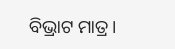ବିଭ୍ରାଟ ମାତ୍ର।